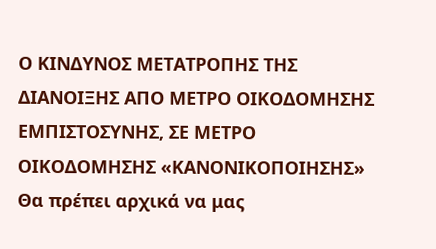Ο ΚΙΝΔΥΝΟΣ ΜΕΤΑΤΡΟΠΗΣ ΤΗΣ ΔΙΑΝΟΙΞΗΣ ΑΠΟ ΜΕΤΡΟ ΟΙΚΟΔΟΜΗΣΗΣ ΕΜΠΙΣΤΟΣΥΝΗΣ, ΣΕ ΜΕΤΡΟ ΟΙΚΟΔΟΜΗΣΗΣ «ΚΑΝΟΝΙΚΟΠΟΙΗΣΗΣ»
Θα πρέπει αρχικά να μας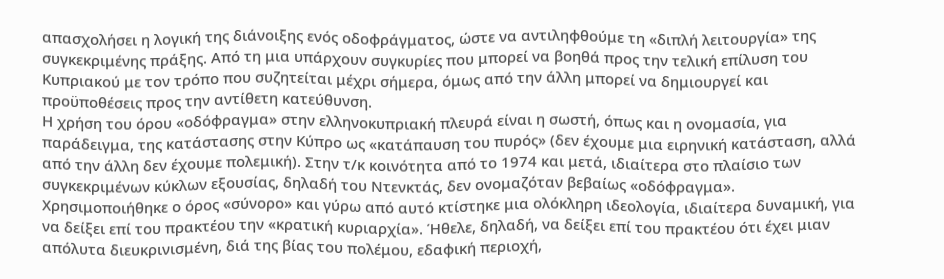απασχολήσει η λογική της διάνοιξης ενός οδοφράγματος, ώστε να αντιληφθούμε τη «διπλή λειτουργία» της συγκεκριμένης πράξης. Από τη μια υπάρχουν συγκυρίες που μπορεί να βοηθά προς την τελική επίλυση του Κυπριακού με τον τρόπο που συζητείται μέχρι σήμερα, όμως από την άλλη μπορεί να δημιουργεί και προϋποθέσεις προς την αντίθετη κατεύθυνση.
Η χρήση του όρου «οδόφραγμα» στην ελληνοκυπριακή πλευρά είναι η σωστή, όπως και η ονομασία, για παράδειγμα, της κατάστασης στην Κύπρο ως «κατάπαυση του πυρός» (δεν έχουμε μια ειρηνική κατάσταση, αλλά από την άλλη δεν έχουμε πολεμική). Στην τ/κ κοινότητα από το 1974 και μετά, ιδιαίτερα στο πλαίσιο των συγκεκριμένων κύκλων εξουσίας, δηλαδή του Ντενκτάς, δεν ονομαζόταν βεβαίως «οδόφραγμα».
Χρησιμοποιήθηκε ο όρος «σύνορο» και γύρω από αυτό κτίστηκε μια ολόκληρη ιδεολογία, ιδιαίτερα δυναμική, για να δείξει επί του πρακτέου την «κρατική κυριαρχία». Ήθελε, δηλαδή, να δείξει επί του πρακτέου ότι έχει μιαν απόλυτα διευκρινισμένη, διά της βίας του πολέμου, εδαφική περιοχή,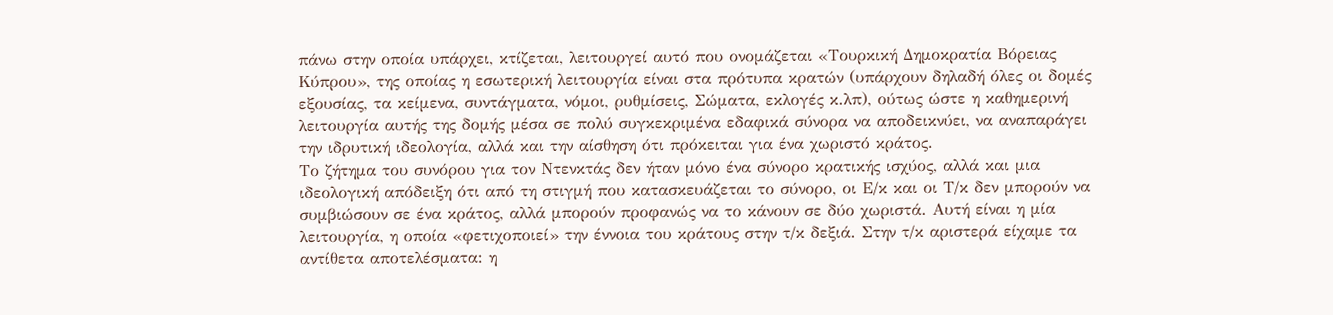πάνω στην οποία υπάρχει, κτίζεται, λειτουργεί αυτό που ονομάζεται «Τουρκική Δημοκρατία Βόρειας Κύπρου», της οποίας η εσωτερική λειτουργία είναι στα πρότυπα κρατών (υπάρχουν δηλαδή όλες οι δομές εξουσίας, τα κείμενα, συντάγματα, νόμοι, ρυθμίσεις, Σώματα, εκλογές κ.λπ), ούτως ώστε η καθημερινή λειτουργία αυτής της δομής μέσα σε πολύ συγκεκριμένα εδαφικά σύνορα να αποδεικνύει, να αναπαράγει την ιδρυτική ιδεολογία, αλλά και την αίσθηση ότι πρόκειται για ένα χωριστό κράτος.
Το ζήτημα του συνόρου για τον Ντενκτάς δεν ήταν μόνο ένα σύνορο κρατικής ισχύος, αλλά και μια ιδεολογική απόδειξη ότι από τη στιγμή που κατασκευάζεται το σύνορο, οι Ε/κ και οι Τ/κ δεν μπορούν να συμβιώσουν σε ένα κράτος, αλλά μπορούν προφανώς να το κάνουν σε δύο χωριστά. Αυτή είναι η μία λειτουργία, η οποία «φετιχοποιεί» την έννοια του κράτους στην τ/κ δεξιά. Στην τ/κ αριστερά είχαμε τα αντίθετα αποτελέσματα: η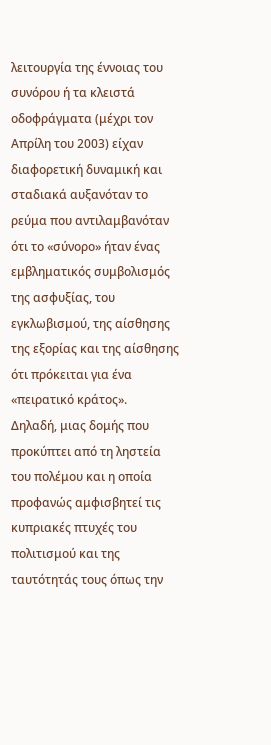λειτουργία της έννοιας του συνόρου ή τα κλειστά οδοφράγματα (μέχρι τον Απρίλη του 2003) είχαν διαφορετική δυναμική και σταδιακά αυξανόταν το ρεύμα που αντιλαμβανόταν ότι το «σύνορο» ήταν ένας εμβληματικός συμβολισμός της ασφυξίας, του εγκλωβισμού, της αίσθησης της εξορίας και της αίσθησης ότι πρόκειται για ένα «πειρατικό κράτος».
Δηλαδή, μιας δομής που προκύπτει από τη ληστεία του πολέμου και η οποία προφανώς αμφισβητεί τις κυπριακές πτυχές του πολιτισμού και της ταυτότητάς τους όπως την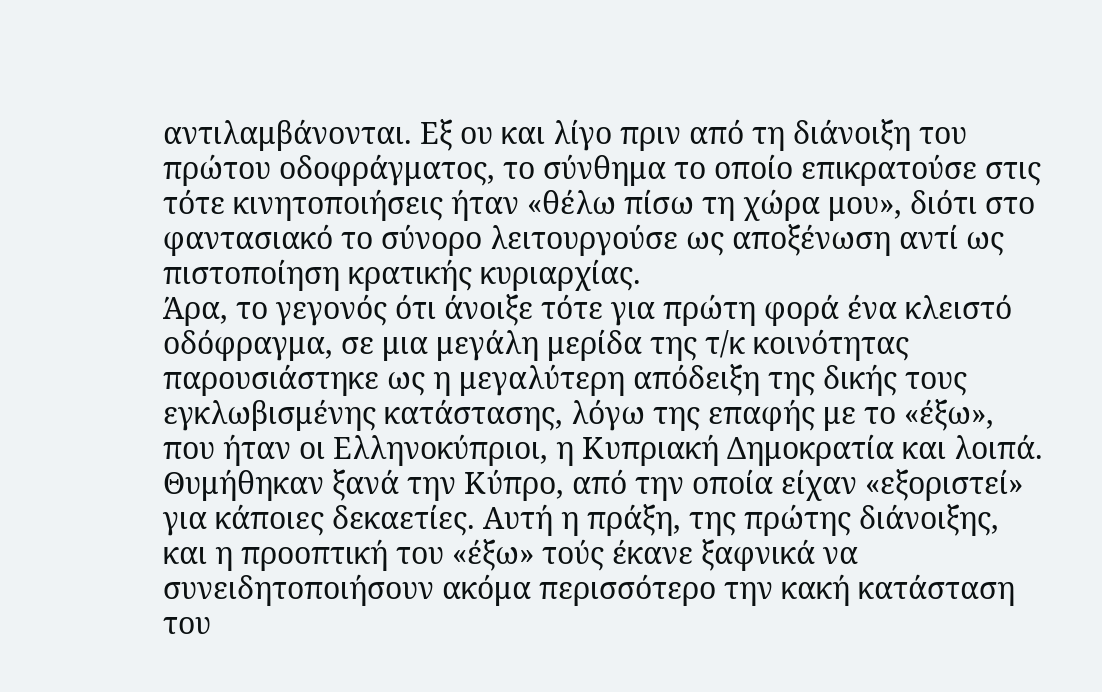αντιλαμβάνονται. Εξ ου και λίγο πριν από τη διάνοιξη του πρώτου οδοφράγματος, το σύνθημα το οποίο επικρατούσε στις τότε κινητοποιήσεις ήταν «θέλω πίσω τη χώρα μου», διότι στο φαντασιακό το σύνορο λειτουργούσε ως αποξένωση αντί ως πιστοποίηση κρατικής κυριαρχίας.
Άρα, το γεγονός ότι άνοιξε τότε για πρώτη φορά ένα κλειστό οδόφραγμα, σε μια μεγάλη μερίδα της τ/κ κοινότητας παρουσιάστηκε ως η μεγαλύτερη απόδειξη της δικής τους εγκλωβισμένης κατάστασης, λόγω της επαφής με το «έξω», που ήταν οι Ελληνοκύπριοι, η Κυπριακή Δημοκρατία και λοιπά. Θυμήθηκαν ξανά την Κύπρο, από την οποία είχαν «εξοριστεί» για κάποιες δεκαετίες. Αυτή η πράξη, της πρώτης διάνοιξης, και η προοπτική του «έξω» τούς έκανε ξαφνικά να συνειδητοποιήσουν ακόμα περισσότερο την κακή κατάσταση του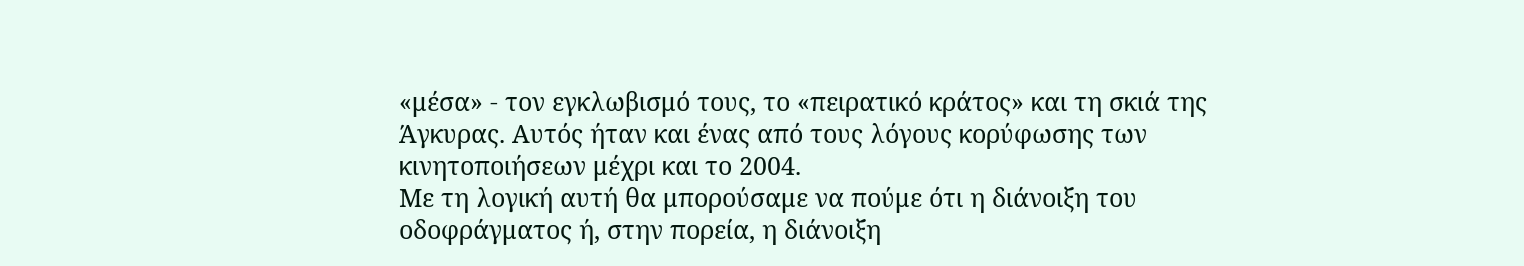«μέσα» - τον εγκλωβισμό τους, το «πειρατικό κράτος» και τη σκιά της Άγκυρας. Αυτός ήταν και ένας από τους λόγους κορύφωσης των κινητοποιήσεων μέχρι και το 2004.
Με τη λογική αυτή θα μπορούσαμε να πούμε ότι η διάνοιξη του οδοφράγματος ή, στην πορεία, η διάνοιξη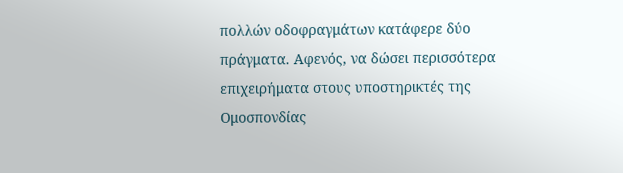πολλών οδοφραγμάτων κατάφερε δύο πράγματα. Αφενός, να δώσει περισσότερα επιχειρήματα στους υποστηρικτές της Ομοσπονδίας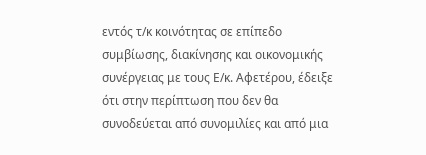εντός τ/κ κοινότητας σε επίπεδο συμβίωσης, διακίνησης και οικονομικής συνέργειας με τους Ε/κ. Αφετέρου, έδειξε ότι στην περίπτωση που δεν θα συνοδεύεται από συνομιλίες και από μια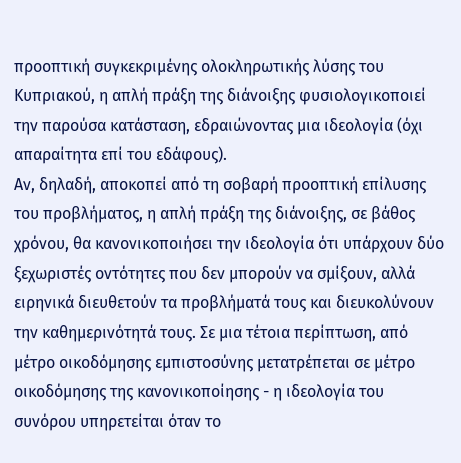προοπτική συγκεκριμένης ολοκληρωτικής λύσης του Κυπριακού, η απλή πράξη της διάνοιξης φυσιολογικοποιεί την παρούσα κατάσταση, εδραιώνοντας μια ιδεολογία (όχι απαραίτητα επί του εδάφους).
Αν, δηλαδή, αποκοπεί από τη σοβαρή προοπτική επίλυσης του προβλήματος, η απλή πράξη της διάνοιξης, σε βάθος χρόνου, θα κανονικοποιήσει την ιδεολογία ότι υπάρχουν δύο ξεχωριστές οντότητες που δεν μπορούν να σμίξουν, αλλά ειρηνικά διευθετούν τα προβλήματά τους και διευκολύνουν την καθημερινότητά τους. Σε μια τέτοια περίπτωση, από μέτρο οικοδόμησης εμπιστοσύνης μετατρέπεται σε μέτρο οικοδόμησης της κανονικοποίησης - η ιδεολογία του συνόρου υπηρετείται όταν το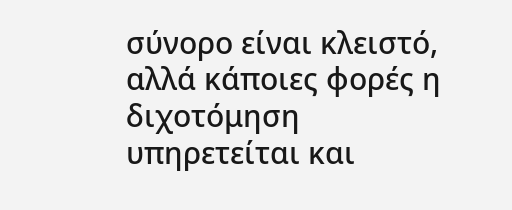σύνορο είναι κλειστό, αλλά κάποιες φορές η διχοτόμηση υπηρετείται και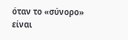όταν το «σύνορο» είναι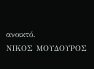ανοικτό.
ΝΙΚΟΣ ΜΟΥΔΟΥΡΟΣ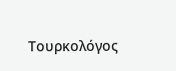Τουρκολόγος